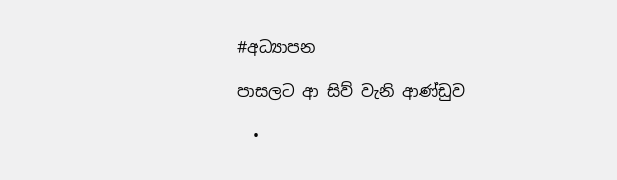#අධ්‍යාපන

පාසලට ආ සිව් වැනි ආණ්ඩුව

  •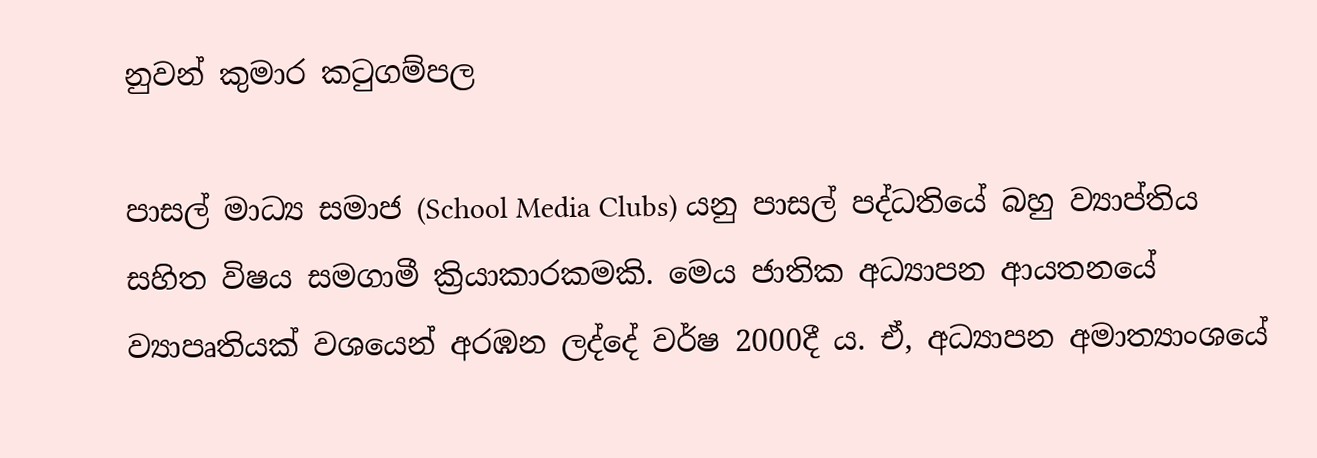නුවන් කුමාර කටුගම්පල

පාසල් මාධ්‍ය සමාජ (School Media Clubs) යනු පාසල් පද්ධතියේ බහු ව්‍යාප්තිය සහිත විෂය සමගාමී ක්‍රියාකාරකමකි. මෙය ජාතික අධ්‍යාපන ආයතනයේ ව්‍යාපෘතියක් වශයෙන් අරඹන ලද්දේ වර්ෂ 2000දී ය. ඒ, අධ්‍යාපන අමාත්‍යාංශයේ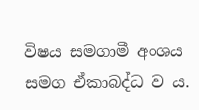විෂය සමගාමී අංශය සමග ඒකාබද්ධ ව ය.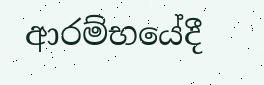ආරම්භයේදී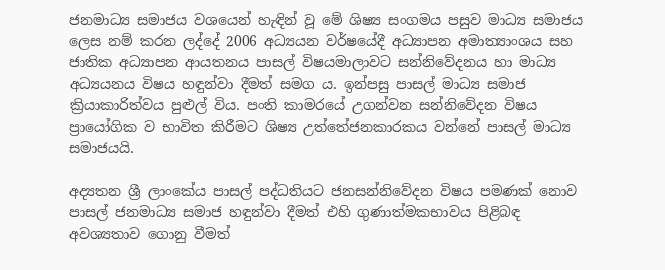ජනමාධ්‍ය සමාජය වශයෙන් හැඳින් වූ මේ ශිෂ්‍ය සංගමය පසුව මාධ්‍ය සමාජය ලෙස නම් කරන ලද්දේ 2006 අධ්‍යයන වර්ෂයේදී අධ්‍යාපන අමාත්‍යාංශය සහ ජාතික අධ්‍යාපන ආයතනය පාසල් විෂයමාලාවට සන්නිවේදනය හා මාධ්‍ය අධ්‍යයනය විෂය හඳුන්වා දීමත් සමග ය. ඉන්පසු පාසල් මාධ්‍ය සමාජ ක්‍රියාකාරිත්වය පුළුල් විය. පංති කාමරයේ උගන්වන සන්නිවේදන විෂය ප්‍රායෝගික ව භාවිත කිරීමට ශිෂ්‍ය උත්තේජනකාරකය වන්නේ පාසල් මාධ්‍ය සමාජයයි.

අද්‍යතන ශ්‍රී ලාංකේය පාසල් පද්ධතියට ජනසන්නිවේදන විෂය පමණක් නොව පාසල් ජනමාධ්‍ය සමාජ හඳුන්වා දීමත් එහි ගුණාත්මකභාවය පිළිබඳ අවශ්‍යතාව ගොනු වීමත්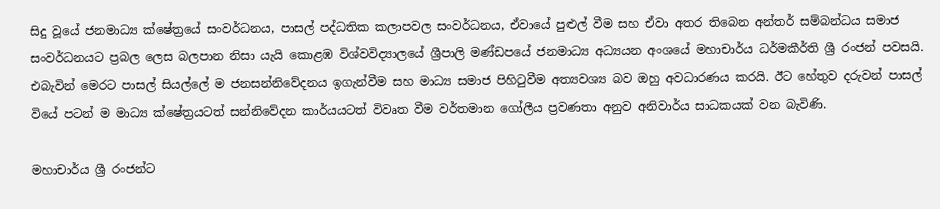සිදු වූයේ ජනමාධ්‍ය ක්ෂේත්‍රයේ සංවර්ධනය, පාසල් පද්ධතික කලාපවල සංවර්ධනය, ඒවායේ පුළුල් වීම සහ ඒවා අතර තිබෙන අන්තර් සම්බන්ධය සමාජ සංවර්ධනයට ප්‍රබල ලෙස බලපාන නිසා යැයි කොළඹ විශ්වවිද්‍යාලයේ ශ්‍රීපාලි මණ්ඩපයේ ජනමාධ්‍ය අධ්‍යයන අංශයේ මහාචාර්ය ධර්මකීර්ති ශ්‍රී රංජන් පවසයි. එබැවින් මෙරට පාසල් සියල්ලේ ම ජනසන්නිවේදනය ඉගැන්වීම සහ මාධ්‍ය සමාජ පිහිටුවීම අත්‍යවශ්‍ය බව ඔහු අවධාරණය කරයි. ඊට හේතුව දරුවන් පාසල් වියේ පටන් ම මාධ්‍ය ක්ෂේත්‍රයටත් සන්නිවේදන කාර්යයටත් විවෘත වීම වර්තමාන ගෝලීය ප්‍රවණතා අනුව අනිවාර්ය සාධකයක් වන බැවිණි.

මහාචාර්ය ශ්‍රී රංජන්ට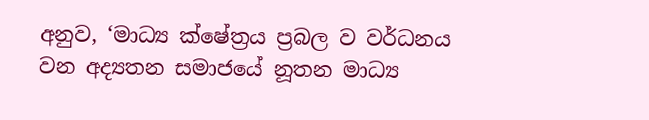අනුව, ‘මාධ්‍ය ක්ෂේත්‍රය ප්‍රබල ව වර්ධනය වන අද්‍යතන සමාජයේ නූතන මාධ්‍ය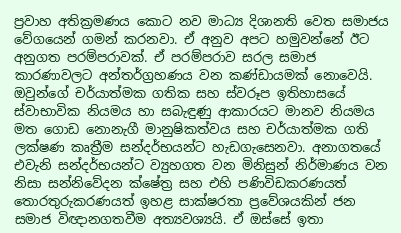ප්‍රවාහ අතික්‍රමණය කොට නව මාධ්‍ය දිශානති වෙත සමාජය වේගයෙන් ගමන් කරනවා. ඒ අනුව අපට හමුවන්නේ ඊට අනුගත පරම්පරාවක්. ඒ පරම්පරාව සරල සමාජ කාරණාවලට අන්තර්ග්‍රහණය වන කණ්ඩායමක් නොවෙයි. ඔවුන්ගේ චර්යාත්මක ගතික සහ ස්වරූප ඉතිහාසයේ ස්වාභාවික නියමය හා සබැඳුණු ආකාරයට මානව නියමය මත ගොඩ නොනැගී මානුෂිකත්වය සහ චර්යාත්මක ගති ලක්ෂණ කෘත්‍රීම සන්දර්භයන්ට හැඩගැසෙනවා. අනාගතයේ එවැනි සන්දර්භයන්ට ව්‍යුහගත වන මිනිසුන් නිර්මාණය වන නිසා සන්නිවේදන ක්ෂේත්‍ර සහ එහි පණිවිඩකරණයත් තොරතුරුකරණයත් ඉහළ සාක්ෂරතා ප්‍රවේශයකින් ජන සමාජ විඥානගතවීම අත්‍යවශ්‍යයි. ඒ ඔස්සේ ඉතා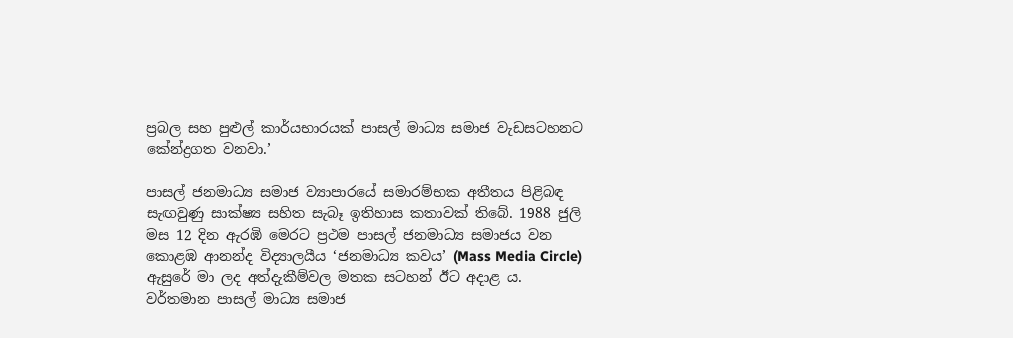ප්‍රබල සහ පුළුල් කාර්යභාරයක් පාසල් මාධ්‍ය සමාජ වැඩසටහනට කේන්ද්‍රගත වනවා.’

පාසල් ජනමාධ්‍ය සමාජ ව්‍යාපාරයේ සමාරම්භක අතීතය පිළිබඳ සැඟවුණු සාක්ෂ්‍ය සහිත සැබෑ ඉතිහාස කතාවක් තිබේ. 1988 ජුලි මස 12 දින ඇරඹි මෙරට ප්‍රථම පාසල් ජනමාධ්‍ය සමාජය වන කොළඹ ආනන්ද විද්‍යාලයීය ‘ජනමාධ්‍ය කවය’ (Mass Media Circle) ඇසුරේ මා ලද අත්දැකීම්වල මතක සටහන් ඊට අදාළ ය. වර්තමාන පාසල් මාධ්‍ය සමාජ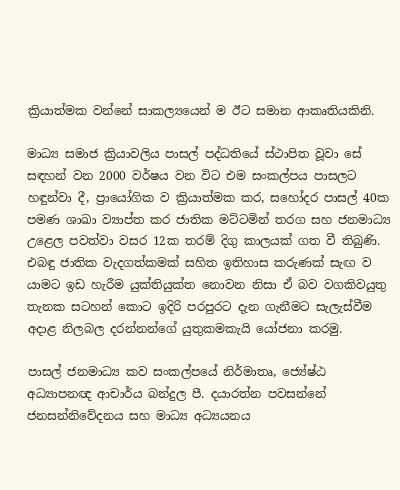ක්‍රියාත්මක වන්නේ සාකල්‍යයෙන් ම ඊට සමාන ආකෘතියකිනි.

මාධ්‍ය සමාජ ක්‍රියාවලිය පාසල් පද්ධතියේ ස්ථාපිත වූවා සේ සඳහන් වන 2000 වර්ෂය වන විට එම සංකල්පය පාසලට හඳුන්වා දී, ප්‍රායෝගික ව ක්‍රියාත්මක කර, සහෝදර පාසල් 40ක පමණ ශාඛා ව්‍යාප්ත කර ජාතික මට්ටමින් තරග සහ ජනමාධ්‍ය උළෙල පවත්වා වසර 12ක තරම් දිගු කාලයක් ගත වී තිබුණි. එබඳු ජාතික වැදගත්කමක් සහිත ඉතිහාස කරුණක් සැඟ ව යාමට ඉඩ හැරීම යුක්තියුක්ත නොවන නිසා ඒ බව වගකිවයුතු තැනක සටහන් කොට ඉදිරි පරපුරට දැන ගැනීමට සැලැස්වීම අදාළ නිලබල දරන්නන්ගේ යුතුකමකැයි යෝජනා කරමු.

පාසල් ජනමාධ්‍ය කව සංකල්පයේ නිර්මාතෘ, ජ්‍යේෂ්ඨ අධ්‍යාපනඥ ආචාර්ය බන්දුල පී. දයාරත්න පවසන්නේ ජනසන්නිවේදනය සහ මාධ්‍ය අධ්‍යයනය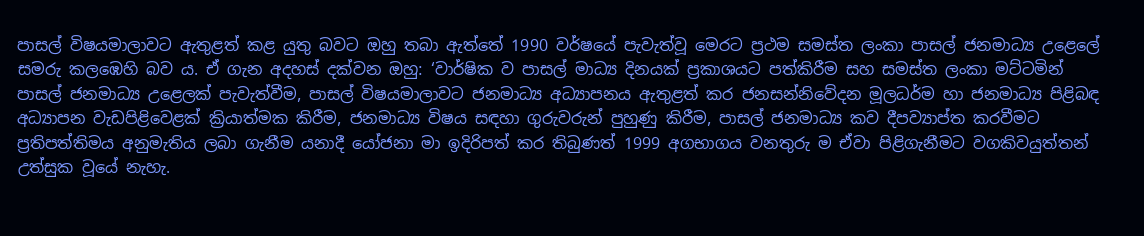පාසල් විෂයමාලාවට ඇතුළත් කළ යුතු බවට ඔහු තබා ඇත්තේ 1990 වර්ෂයේ පැවැත්වූ මෙරට ප්‍රථම සමස්ත ලංකා පාසල් ජනමාධ්‍ය උළෙලේ සමරු කලඹෙහි බව ය. ඒ ගැන අදහස් දක්වන ඔහු: ‘වාර්ෂික ව පාසල් මාධ්‍ය දිනයක් ප්‍රකාශයට පත්කිරීම සහ සමස්ත ලංකා මට්ටමින් පාසල් ජනමාධ්‍ය උළෙලක් පැවැත්වීම, පාසල් විෂයමාලාවට ජනමාධ්‍ය අධ්‍යාපනය ඇතුළත් කර ජනසන්නිවේදන මූලධර්ම හා ජනමාධ්‍ය පිළිබඳ අධ්‍යාපන වැඩපිළිවෙළක් ක්‍රියාත්මක කිරීම, ජනමාධ්‍ය විෂය සඳහා ගුරුවරුන් පුහුණු කිරීම, පාසල් ජනමාධ්‍ය කව දීපව්‍යාප්ත කරවීමට ප්‍රතිපත්තිමය අනුමැතිය ලබා ගැනීම යනාදී යෝජනා මා ඉදිරිපත් කර තිබුණත් 1999 අගභාගය වනතුරු ම ඒවා පිළිගැනීමට වගකිවයුත්තන් උත්සුක වූයේ නැහැ.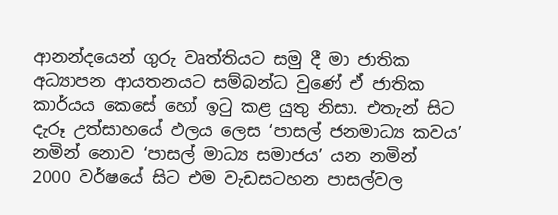ආනන්දයෙන් ගුරු වෘත්තියට සමු දී මා ජාතික අධ්‍යාපන ආයතනයට සම්බන්ධ වුණේ ඒ ජාතික කාර්යය කෙසේ හෝ ඉටු කළ යුතු නිසා. එතැන් සිට දැරූ උත්සාහයේ ඵලය ලෙස ‘පාසල් ජනමාධ්‍ය කවය’ නමින් නොව ‘පාසල් මාධ්‍ය සමාජය’ යන නමින් 2000 වර්ෂයේ සිට එම වැඩසටහන පාසල්වල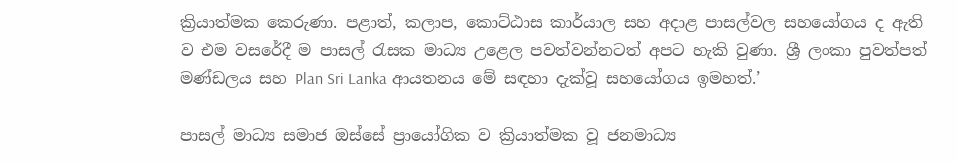ක්‍රියාත්මක කෙරුණා. පළාත්, කලාප, කොට්ඨාස කාර්යාල සහ අදාළ පාසල්වල සහයෝගය ද ඇති ව එම වසරේදී ම පාසල් රැසක මාධ්‍ය උළෙල පවත්වන්නටත් අපට හැකි වුණා. ශ්‍රී ලංකා පුවත්පත් මණ්ඩලය සහ Plan Sri Lanka ආයතනය මේ සඳහා දැක්වූ සහයෝගය ඉමහත්.’

පාසල් මාධ්‍ය සමාජ ඔස්සේ ප්‍රායෝගික ව ක්‍රියාත්මක වූ ජනමාධ්‍ය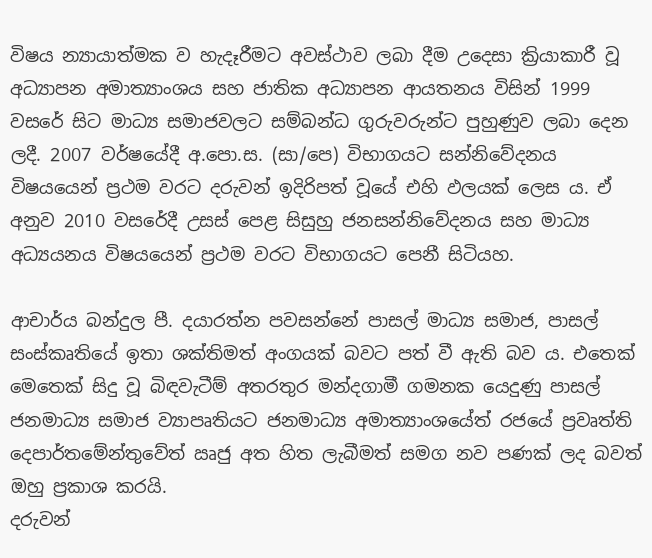විෂය න්‍යායාත්මක ව හැදෑරීමට අවස්ථාව ලබා දීම උදෙසා ක්‍රියාකාරී වූ අධ්‍යාපන අමාත්‍යාංශය සහ ජාතික අධ්‍යාපන ආයතනය විසින් 1999 වසරේ සිට මාධ්‍ය සමාජවලට සම්බන්ධ ගුරුවරුන්ට පුහුණුව ලබා දෙන ලදී. 2007 වර්ෂයේදී අ.පො.ස. (සා/පෙ) විභාගයට සන්නිවේදනය විෂයයෙන් ප්‍රථම වරට දරුවන් ඉදිරිපත් වූයේ එහි ඵලයක් ලෙස ය. ඒ අනුව 2010 වසරේදී උසස් පෙළ සිසුහු ජනසන්නිවේදනය සහ මාධ්‍ය අධ්‍යයනය විෂයයෙන් ප්‍රථම වරට විභාගයට පෙනී සිටියහ.

ආචාර්ය බන්දුල පී. දයාරත්න පවසන්නේ පාසල් මාධ්‍ය සමාජ, පාසල් සංස්කෘතියේ ඉතා ශක්තිමත් අංගයක් බවට පත් වී ඇති බව ය. එතෙක් මෙතෙක් සිදු වූ බිඳවැටීම් අතරතුර මන්දගාමී ගමනක යෙදුණු පාසල් ජනමාධ්‍ය සමාජ ව්‍යාපෘතියට ජනමාධ්‍ය අමාත්‍යාංශයේත් රජයේ ප්‍රවෘත්ති දෙපාර්තමේන්තුවේත් ඍජු අත හිත ලැබීමත් සමග නව පණක් ලද බවත් ඔහු ප්‍රකාශ කරයි.
දරුවන්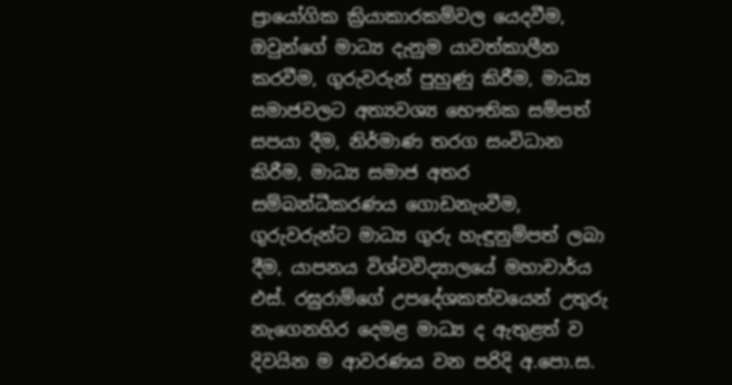ප්‍රායෝගික ක්‍රියාකාරකම්වල යෙදවීම, ඔවුන්ගේ මාධ්‍ය දැනුම යාවත්කාලීන කරවීම, ගුරුවරුන් පුහුණු කිරීම, මාධ්‍ය සමාජවලට අත්‍යවශ්‍ය භෞතික සම්පත් සපයා දීම, නිර්මාණ තරග සංවිධාන කිරීම, මාධ්‍ය සමාජ අතර සම්බන්ධීකරණය ගොඩනැංවීම, ගුරුවරුන්ට මාධ්‍ය ගුරු හැඳුනුම්පත් ලබා දීම, යාපනය විශ්වවිද්‍යාලයේ මහාචාර්ය එස්. රඝුරාම්ගේ උපදේශකත්වයෙන් උතුරු නැගෙනහිර දෙමළ මාධ්‍ය ද ඇතුළත් ව දිවයින ම ආවරණය වන පරිදි අ.පො.ස.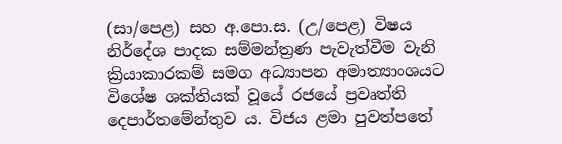(සා/පෙළ) සහ අ.පො.ස. (උ/පෙළ) විෂය නිර්දේශ පාදක සම්මන්ත්‍රණ පැවැත්වීම වැනි ක්‍රියාකාරකම් සමග අධ්‍යාපන අමාත්‍යාංශයට විශේෂ ශක්තියක් වූයේ රජයේ ප්‍රවෘත්ති දෙපාර්තමේන්තුව ය. විජය ළමා පුවත්පතේ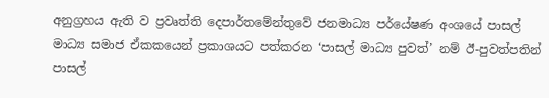අනුග්‍රහය ඇති ව ප්‍රවෘත්ති දෙපාර්තමේන්තුවේ ජනමාධ්‍ය පර්යේෂණ අංශයේ පාසල් මාධ්‍ය සමාජ ඒකකයෙන් ප්‍රකාශයට පත්කරන ‘පාසල් මාධ්‍ය පුවත්’ නම් ඊ-පුවත්පතින් පාසල්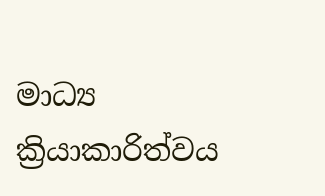මාධ්‍ය ක්‍රියාකාරිත්වය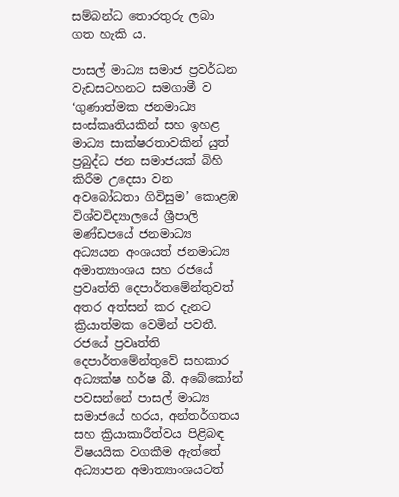සම්බන්ධ තොරතුරු ලබා ගත හැකි ය.

පාසල් මාධ්‍ය සමාජ ප්‍රවර්ධන වැඩසටහනට සමගාමී ව ‘ගුණාත්මක ජනමාධ්‍ය සංස්කෘතියකින් සහ ඉහළ මාධ්‍ය සාක්ෂරතාවකින් යුත් ප්‍රබුද්ධ ජන සමාජයක් බිහි කිරීම උදෙසා වන අවබෝධතා ගිවිසුම’ කොළඹ විශ්වවිද්‍යාලයේ ශ්‍රීපාලි මණ්ඩපයේ ජනමාධ්‍ය අධ්‍යයන අංශයත් ජනමාධ්‍ය අමාත්‍යාංශය සහ රජයේ ප්‍රවෘත්ති දෙපාර්තමේන්තුවත් අතර අත්සන් කර දැනට ක්‍රියාත්මක වෙමින් පවතී. රජයේ ප්‍රවෘත්ති දෙපාර්තමේන්තුවේ සහකාර අධ්‍යක්ෂ හර්ෂ බී. අබේකෝන් පවසන්නේ පාසල් මාධ්‍ය සමාජයේ හරය, අන්තර්ගතය සහ ක්‍රියාකාරීත්වය පිළිබඳ විෂයයික වගකීම ඇත්තේ අධ්‍යාපන අමාත්‍යාංශයටත්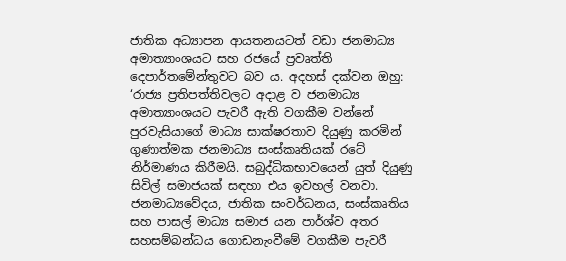ජාතික අධ්‍යාපන ආයතනයටත් වඩා ජනමාධ්‍ය අමාත්‍යාංශයට සහ රජයේ ප්‍රවෘත්ති දෙපාර්තමේන්තුවට බව ය. අදහස් දක්වන ඔහු: ‘රාජ්‍ය ප්‍රතිපත්තිවලට අදාළ ව ජනමාධ්‍ය අමාත්‍යාංශයට පැවරී ඇති වගකීම වන්නේ පුරවැසියාගේ මාධ්‍ය සාක්ෂරතාව දියුණු කරමින් ගුණාත්මක ජනමාධ්‍ය සංස්කෘතියක් රටේ නිර්මාණය කිරීමයි. සබුද්ධිකභාවයෙන් යුත් දියුණු සිවිල් සමාජයක් සඳහා එය ඉවහල් වනවා. ජනමාධ්‍යවේදය, ජාතික සංවර්ධනය, සංස්කෘතිය සහ පාසල් මාධ්‍ය සමාජ යන පාර්ශ්ව අතර සහසම්බන්ධය ගොඩනැංවීමේ වගකීම පැවරී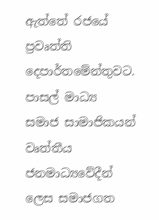ඇත්තේ රජයේ ප්‍රවෘත්ති දෙපාර්තමේන්තුවට. පාසල් මාධ්‍ය සමාජ සාමාජිකයන් වෘත්තීය ජනමාධ්‍යවේදීන් ලෙස සමාජගත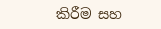කිරීම සහ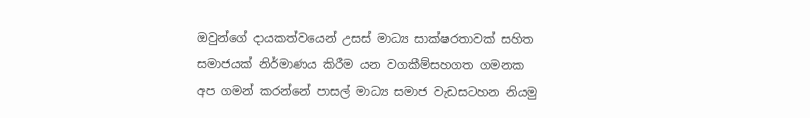ඔවුන්ගේ දායකත්වයෙන් උසස් මාධ්‍ය සාක්ෂරතාවක් සහිත සමාජයක් නිර්මාණය කිරීම යන වගකීම්සහගත ගමනක අප ගමන් කරන්නේ පාසල් මාධ්‍ය සමාජ වැඩසටහන නියමු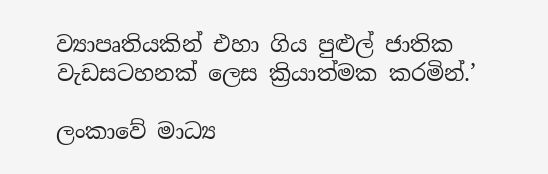ව්‍යාපෘතියකින් එහා ගිය පුළුල් ජාතික වැඩසටහනක් ලෙස ක්‍රියාත්මක කරමින්.’

ලංකාවේ මාධ්‍ය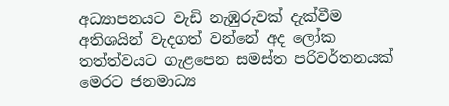අධ්‍යාපනයට වැඩි නැඹුරුවක් දැක්වීම අතිශයින් වැදගත් වන්නේ අද ලෝක තත්ත්වයට ගැළපෙන සමස්ත පරිවර්තනයක් මෙරට ජනමාධ්‍ය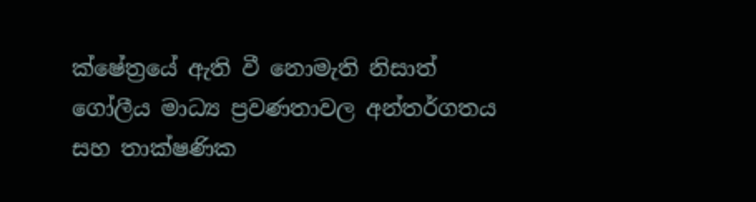ක්ෂේත්‍රයේ ඇති වී නොමැති නිසාත් ගෝලීය මාධ්‍ය ප්‍රවණතාවල අන්තර්ගතය සහ තාක්ෂණික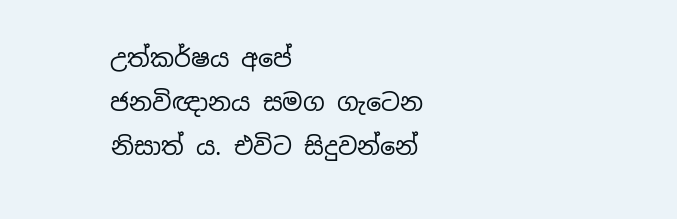උත්කර්ෂය අපේ ජනවිඥානය සමග ගැටෙන නිසාත් ය. එවිට සිදුවන්නේ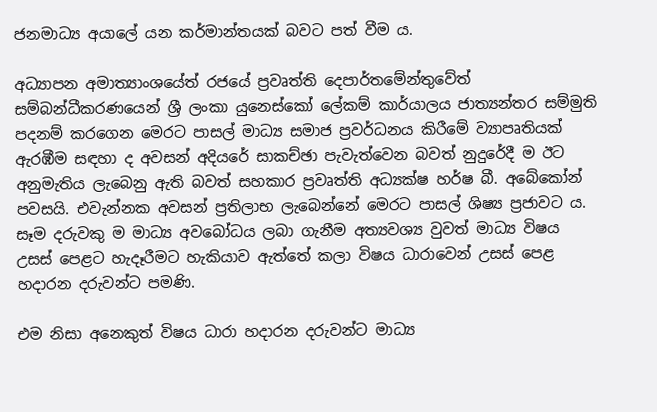ජනමාධ්‍ය අයාලේ යන කර්මාන්තයක් බවට පත් වීම ය.

අධ්‍යාපන අමාත්‍යාංශයේත් රජයේ ප්‍රවෘත්ති දෙපාර්තමේන්තුවේත් සම්බන්ධීකරණයෙන් ශ්‍රී ලංකා යුනෙස්කෝ ලේකම් කාර්යාලය ජාත්‍යන්තර සම්මුති පදනම් කරගෙන මෙරට පාසල් මාධ්‍ය සමාජ ප්‍රවර්ධනය කිරීමේ ව්‍යාපෘතියක් ඇරඹීම සඳහා ද අවසන් අදියරේ සාකච්ඡා පැවැත්වෙන බවත් නුදුරේදී ම ඊට අනුමැතිය ලැබෙනු ඇති බවත් සහකාර ප්‍රවෘත්ති අධ්‍යක්ෂ හර්ෂ බී. අබේකෝන් පවසයි. එවැන්නක අවසන් ප්‍රතිලාභ ලැබෙන්නේ මෙරට පාසල් ශිෂ්‍ය ප්‍රජාවට ය. සෑම දරුවකු ම මාධ්‍ය අවබෝධය ලබා ගැනීම අත්‍යවශ්‍ය වුවත් මාධ්‍ය විෂය උසස් පෙළට හැදෑරීමට හැකියාව ඇත්තේ කලා විෂය ධාරාවෙන් උසස් පෙළ හදාරන දරුවන්ට පමණි.

එම නිසා අනෙකුත් විෂය ධාරා හදාරන දරුවන්ට මාධ්‍ය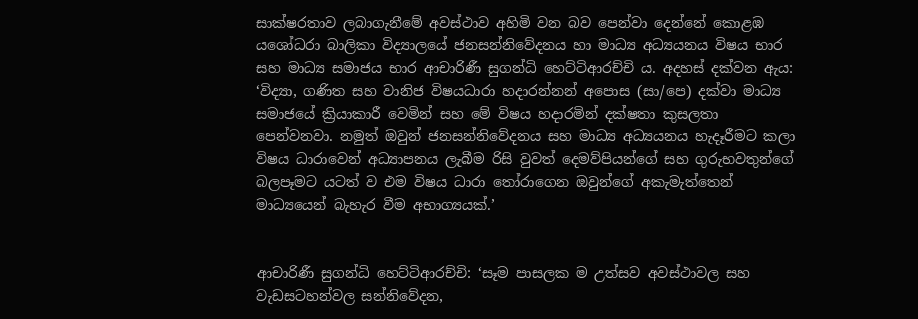සාක්ෂරතාව ලබාගැනීමේ අවස්ථාව අහිමි වන බව පෙන්වා දෙන්නේ කොළඹ යශෝධරා බාලිකා විද්‍යාලයේ ජනසන්නිවේදනය හා මාධ්‍ය අධ්‍යයනය විෂය භාර සහ මාධ්‍ය සමාජය භාර ආචාරිණී සුගන්ධි හෙට්ටිආරච්චි ය. අදහස් දක්වන ඇය: ‘විද්‍යා, ගණිත සහ වානිජ විෂයධාරා හදාරන්නන් අපොස (සා/පෙ) දක්වා මාධ්‍ය සමාජයේ ක්‍රියාකාරී වෙමින් සහ මේ විෂය හදාරමින් දක්ෂතා කුසලතා පෙන්වනවා. නමුත් ඔවුන් ජනසන්නිවේදනය සහ මාධ්‍ය අධ්‍යයනය හැදෑරීමට කලා විෂය ධාරාවෙන් අධ්‍යාපනය ලැබීම රිසි වුවත් දෙමව්පියන්ගේ සහ ගුරුභවතුන්ගේ බලපෑමට යටත් ව එම විෂය ධාරා තෝරාගෙන ඔවුන්ගේ අකැමැත්තෙන් මාධ්‍යයෙන් බැහැර වීම අභාග්‍යයක්.’


ආචාරිණී සුගන්ධි හෙට්ටිආරච්චි: ‘සෑම පාසලක ම උත්සව අවස්ථාවල සහ වැඩසටහන්වල සන්නිවේදන,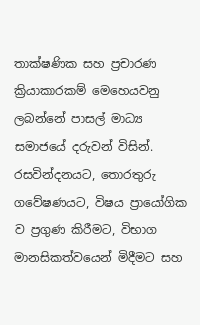තාක්ෂණික සහ ප්‍රචාරණ ක්‍රියාකාරකම් මෙහෙයවනු ලබන්නේ පාසල් මාධ්‍ය සමාජයේ දරුවන් විසින්. රසවින්දනයට, තොරතුරු ගවේෂණයට, විෂය ප්‍රායෝගික ව ප්‍රගුණ කිරීමට, විභාග මානසිකත්වයෙන් මිදීමට සහ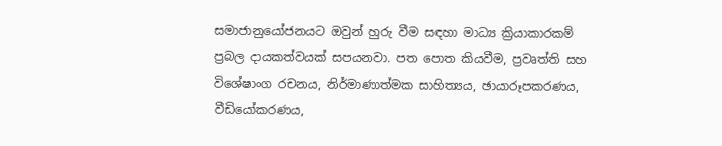සමාජානුයෝජනයට ඔවුන් හුරු වීම සඳහා මාධ්‍ය ක්‍රියාකාරකම් ප්‍රබල දායකත්වයක් සපයනවා. පත පොත කියවීම, ප්‍රවෘත්ති සහ විශේෂාංග රචනය, නිර්මාණාත්මක සාහිත්‍යය, ඡායාරූපකරණය, වීඩියෝකරණය,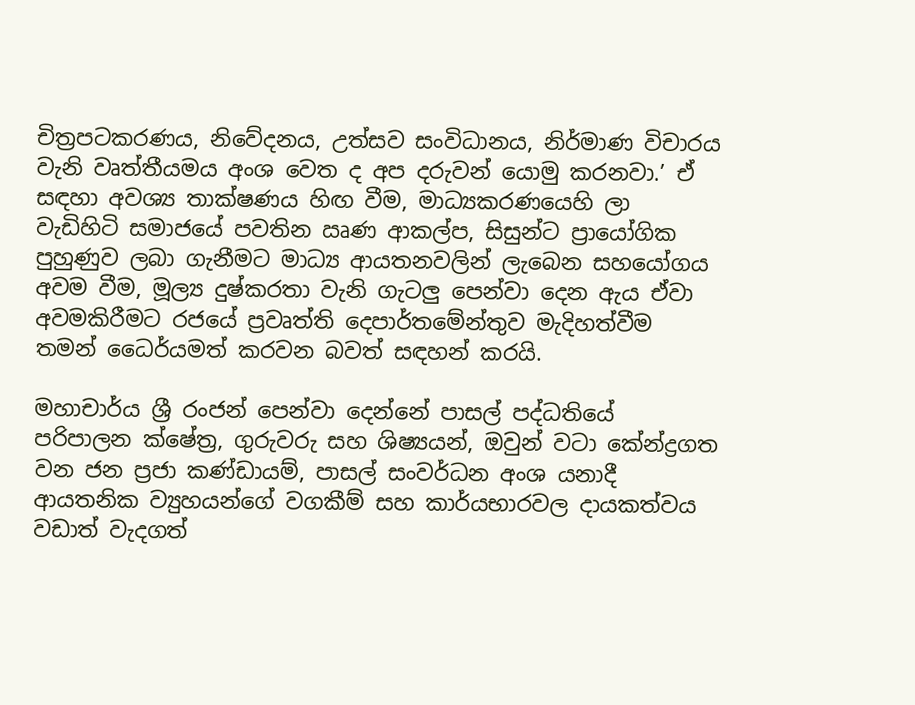චිත්‍රපටකරණය, නිවේදනය, උත්සව සංවිධානය, නිර්මාණ විචාරය වැනි වෘත්තීයමය අංශ වෙත ද අප දරුවන් යොමු කරනවා.’ ඒ සඳහා අවශ්‍ය තාක්ෂණය හිඟ වීම, මාධ්‍යකරණයෙහි ලා වැඩිහිටි සමාජයේ පවතින ඍණ ආකල්ප, සිසුන්ට ප්‍රායෝගික පුහුණුව ලබා ගැනීමට මාධ්‍ය ආයතනවලින් ලැබෙන සහයෝගය අවම වීම, මූල්‍ය දුෂ්කරතා වැනි ගැටලු පෙන්වා දෙන ඇය ඒවා අවමකිරීමට රජයේ ප්‍රවෘත්ති දෙපාර්තමේන්තුව මැදිහත්වීම තමන් ධෛර්යමත් කරවන බවත් සඳහන් කරයි.

මහාචාර්ය ශ්‍රී රංජන් පෙන්වා දෙන්නේ පාසල් පද්ධතියේ පරිපාලන ක්ෂේත්‍ර, ගුරුවරු සහ ශිෂ්‍යයන්, ඔවුන් වටා කේන්ද්‍රගත වන ජන ප්‍රජා කණ්ඩායම්, පාසල් සංවර්ධන අංශ යනාදී ආයතනික ව්‍යුහයන්ගේ වගකීම් සහ කාර්යභාරවල දායකත්වය වඩාත් වැදගත්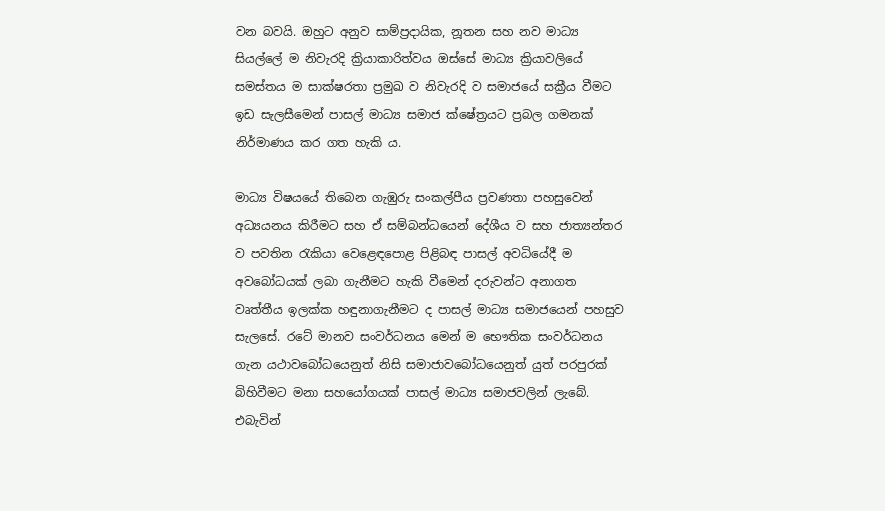වන බවයි. ඔහුට අනුව සාම්ප්‍රදායික, නූතන සහ නව මාධ්‍ය සියල්ලේ ම නිවැරදි ක්‍රියාකාරිත්වය ඔස්සේ මාධ්‍ය ක්‍රියාවලියේ සමස්තය ම සාක්ෂරතා ප්‍රමුඛ ව නිවැරදි ව සමාජයේ සක්‍රීය වීමට ඉඩ සැලසීමෙන් පාසල් මාධ්‍ය සමාජ ක්ෂේත්‍රයට ප්‍රබල ගමනක් නිර්මාණය කර ගත හැකි ය.

මාධ්‍ය විෂයයේ තිබෙන ගැඹුරු සංකල්පීය ප්‍රවණතා පහසුවෙන් අධ්‍යයනය කිරීමට සහ ඒ සම්බන්ධයෙන් දේශීය ව සහ ජාත්‍යන්තර ව පවතින රැකියා වෙළෙඳපොළ පිළිබඳ පාසල් අවධියේදී ම අවබෝධයක් ලබා ගැනීමට හැකි වීමෙන් දරුවන්ට අනාගත වෘත්තීය ඉලක්ක හඳුනාගැනීමට ද පාසල් මාධ්‍ය සමාජයෙන් පහසුව සැලසේ. රටේ මානව සංවර්ධනය මෙන් ම භෞතික සංවර්ධනය ගැන යථාවබෝධයෙනුත් නිසි සමාජාවබෝධයෙනුත් යුත් පරපුරක් බිහිවීමට මනා සහයෝගයක් පාසල් මාධ්‍ය සමාජවලින් ලැබේ. එබැවින්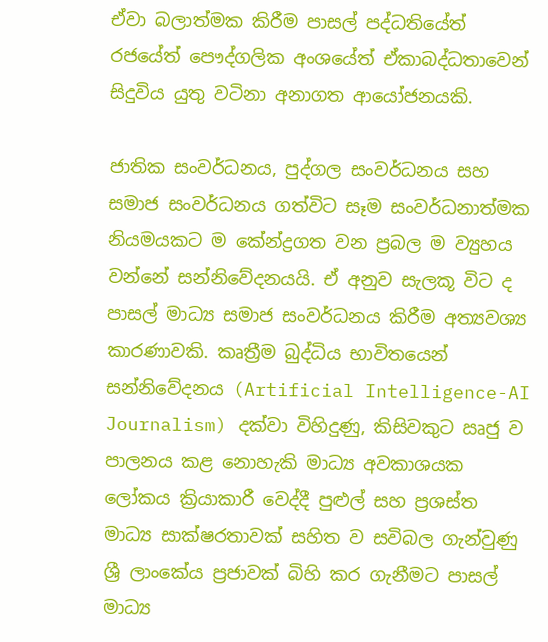ඒවා බලාත්මක කිරීම පාසල් පද්ධතියේත් රජයේත් පෞද්ගලික අංශයේත් ඒකාබද්ධතාවෙන් සිදුවිය යුතු වටිනා අනාගත ආයෝජනයකි.

ජාතික සංවර්ධනය, පුද්ගල සංවර්ධනය සහ සමාජ සංවර්ධනය ගත්විට සෑම සංවර්ධනාත්මක නියමයකට ම කේන්ද්‍රගත වන ප්‍රබල ම ව්‍යුහය වන්නේ සන්නිවේදනයයි. ඒ අනුව සැලකූ විට ද පාසල් මාධ්‍ය සමාජ සංවර්ධනය කිරීම අත්‍යවශ්‍ය කාරණාවකි. කෘත්‍රීම බුද්ධිය භාවිතයෙන් සන්නිවේදනය (Artificial Intelligence-AI Journalism) දක්වා විහිදුණු, කිසිවකුට ඍජු ව පාලනය කළ නොහැකි මාධ්‍ය අවකාශයක ලෝකය ක්‍රියාකාරී වෙද්දී පුළුල් සහ ප්‍රශස්ත මාධ්‍ය සාක්ෂරතාවක් සහිත ව සවිබල ගැන්වුණු ශ්‍රී ලාංකේය ප්‍රජාවක් බිහි කර ගැනීමට පාසල් මාධ්‍ය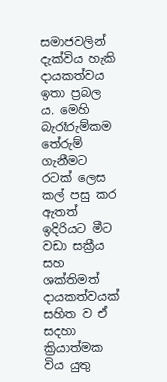සමාජවලින් දැක්විය හැකි දායකත්වය ඉතා ප්‍රබල ය. මෙහි බැරෑරුම්කම තේරුම් ගැනීමට රටක් ලෙස කල් පසු කර ඇතත් ඉදිරියට මීට වඩා සක්‍රීය සහ ශක්තිමත් දායකත්වයක් සහිත ව ඒ සදහා ක්‍රියාත්මක විය යුතු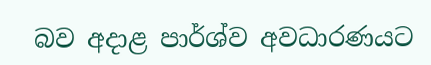බව අදාළ පාර්ශ්ව අවධාරණයට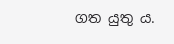ගත යුතු ය.